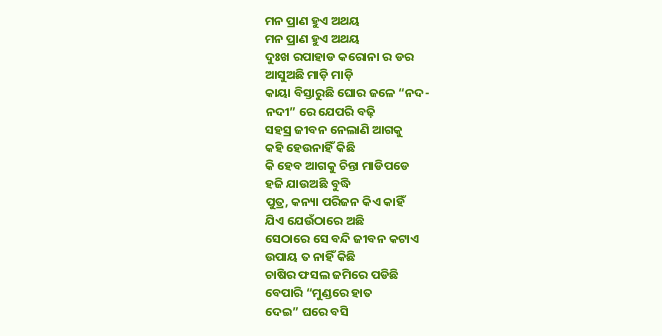ମନ ପ୍ରାଣ ହୁଏ ଅଥୟ
ମନ ପ୍ରାଣ ହୁଏ ଅଥୟ
ଦୁଃଖ ରପାହାଡ କରୋନା ର ଡର
ଆସୁଅଛି ମାଡ଼ି ମାଡ଼ି
କାୟା ବିସ୍ତାରୁଛି ଘୋର ଜଳେ “ନଦ-
ନଦୀ” ରେ ଯେପରି ବଢ଼ି
ସହସ୍ର ଜୀବନ ନେଲାଣି ଆଗକୁ
କହି ହେଉନାହିଁ କିଛି
କି ହେବ ଆଗକୁ ଚିନ୍ତା ମାଡିପଡେ
ହଜି ଯାଉଅଛି ବୁଦ୍ଧି
ପୁତ୍ର, କନ୍ୟା ପରିଜନ କିଏ କାହିଁ
ଯିଏ ଯେଉଁଠାରେ ଅଛି
ସେଠାରେ ସେ ବନ୍ଦି ଜୀବନ କଟାଏ
ଉପାୟ ତ ନାହିଁ କିଛି
ଚାଷିର ଫସଲ ଜମିରେ ପଡିଛି
ବେପାରି “ମୁଣ୍ଡରେ ହାତ
ଦେଇ” ଘରେ ବସି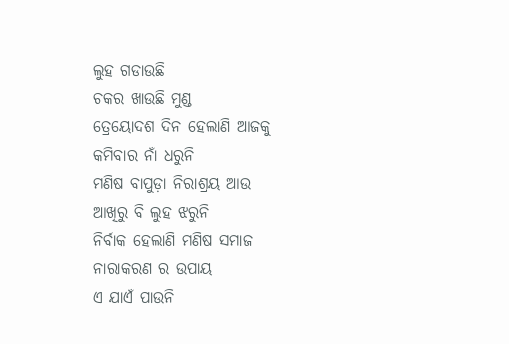ଲୁହ ଗଡାଉଛି
ଚକର ଖାଉଛି ମୁଣ୍ଡ
ତ୍ରେୟୋଦଶ ଦିନ ହେଲାଣି ଆଜକୁ
କମିବାର ନାଁ ଧରୁନି
ମଣିଷ ବାପୁଡ଼ା ନିରାଶ୍ରୟ ଆଉ
ଆଖିରୁ ବି ଲୁହ ଝରୁନି
ନିର୍ବାକ ହେଲାଣି ମଣିଷ ସମାଜ
ନାରାକରଣ ର ଉପାୟ
ଏ ଯାଏଁ ପାଉନି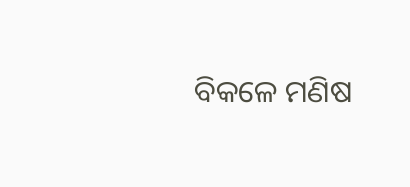ବିକଳେ ମଣିଷ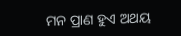ମନ ପ୍ରାଣ ହୁଏ ଅଥୟ